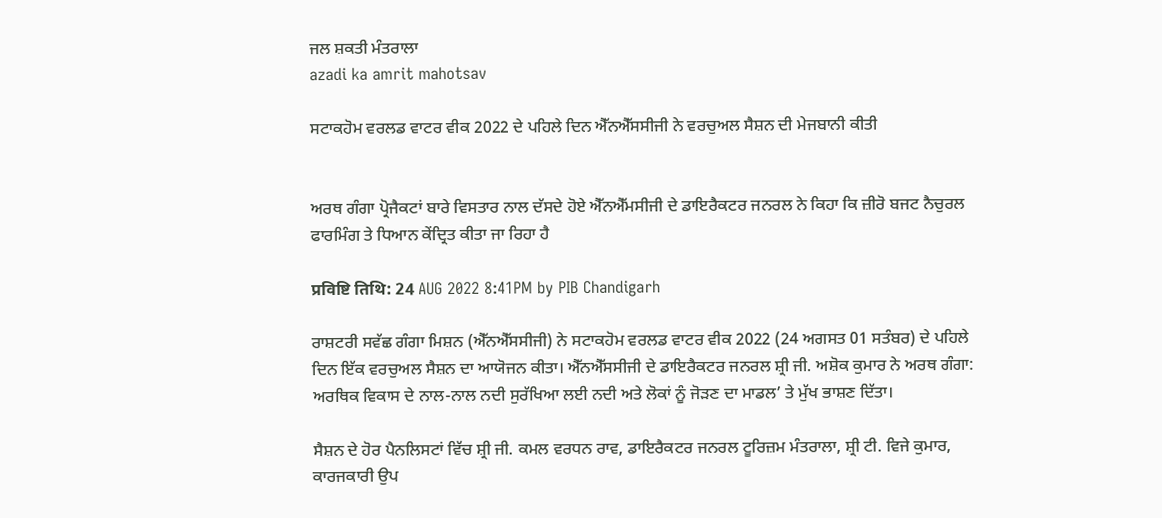ਜਲ ਸ਼ਕਤੀ ਮੰਤਰਾਲਾ
azadi ka amrit mahotsav

ਸਟਾਕਹੋਮ ਵਰਲਡ ਵਾਟਰ ਵੀਕ 2022 ਦੇ ਪਹਿਲੇ ਦਿਨ ਐੱਨਐੱਸਸੀਜੀ ਨੇ ਵਰਚੁਅਲ ਸੈਸ਼ਨ ਦੀ ਮੇਜਬਾਨੀ ਕੀਤੀ


ਅਰਥ ਗੰਗਾ ਪ੍ਰੋਜੈਕਟਾਂ ਬਾਰੇ ਵਿਸਤਾਰ ਨਾਲ ਦੱਸਦੇ ਹੋਏ ਐੱਨਐੱਮਸੀਜੀ ਦੇ ਡਾਇਰੈਕਟਰ ਜਨਰਲ ਨੇ ਕਿਹਾ ਕਿ ਜ਼ੀਰੋ ਬਜਟ ਨੈਚੁਰਲ ਫਾਰਮਿੰਗ ਤੇ ਧਿਆਨ ਕੇਂਦ੍ਰਿਤ ਕੀਤਾ ਜਾ ਰਿਹਾ ਹੈ

प्रविष्टि तिथि: 24 AUG 2022 8:41PM by PIB Chandigarh

ਰਾਸ਼ਟਰੀ ਸਵੱਛ ਗੰਗਾ ਮਿਸ਼ਨ (ਐੱਨਐੱਸਸੀਜੀ) ਨੇ ਸਟਾਕਹੋਮ ਵਰਲਡ ਵਾਟਰ ਵੀਕ 2022 (24 ਅਗਸਤ 01 ਸਤੰਬਰ) ਦੇ ਪਹਿਲੇ ਦਿਨ ਇੱਕ ਵਰਚੁਅਲ ਸੈਸ਼ਨ ਦਾ ਆਯੋਜਨ ਕੀਤਾ। ਐੱਨਐੱਸਸੀਜੀ ਦੇ ਡਾਇਰੈਕਟਰ ਜਨਰਲ ਸ਼੍ਰੀ ਜੀ. ਅਸ਼ੋਕ ਕੁਮਾਰ ਨੇ ਅਰਥ ਗੰਗਾ: ਅਰਥਿਕ ਵਿਕਾਸ ਦੇ ਨਾਲ-ਨਾਲ ਨਦੀ ਸੁਰੱਖਿਆ ਲਈ ਨਦੀ ਅਤੇ ਲੋਕਾਂ ਨੂੰ ਜੋੜਣ ਦਾ ਮਾਡਲ’ ਤੇ ਮੁੱਖ ਭਾਸ਼ਣ ਦਿੱਤਾ।

ਸੈਸ਼ਨ ਦੇ ਹੋਰ ਪੈਨਲਿਸਟਾਂ ਵਿੱਚ ਸ਼੍ਰੀ ਜੀ. ਕਮਲ ਵਰਧਨ ਰਾਵ, ਡਾਇਰੈਕਟਰ ਜਨਰਲ ਟੂਰਿਜ਼ਮ ਮੰਤਰਾਲਾ, ਸ਼੍ਰੀ ਟੀ. ਵਿਜੇ ਕੁਮਾਰ, ਕਾਰਜਕਾਰੀ ਉਪ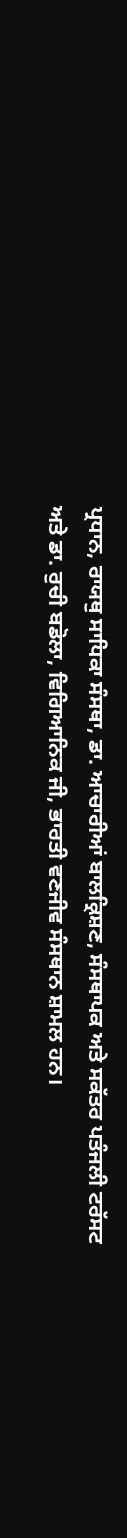ਪ੍ਰਧਾਨ, ਰਾਯਥੁ ਸਾਧਿਕਾ ਸੰਸਥਾ, ਡਾ. ਆਚਾਰੀਆਂ ਬਾਲਕ੍ਰਿਸ਼ਣ, ਸੰਸਥਾਪਕ ਅਤੇ ਸਕੱਤਰ ਪਤੰਜਲੀ ਟਰੱਸਟ ਅਤੇ ਡਾ. ਰੁਚੀ ਬਡੋਲਾ, ਵਿਗਿਆਨਿਕ ਜੀ, ਭਾਰਤੀ ਵਣਜੀਵ ਸੰਸਥਾਨ ਸ਼ਾਮਲ ਹਨ।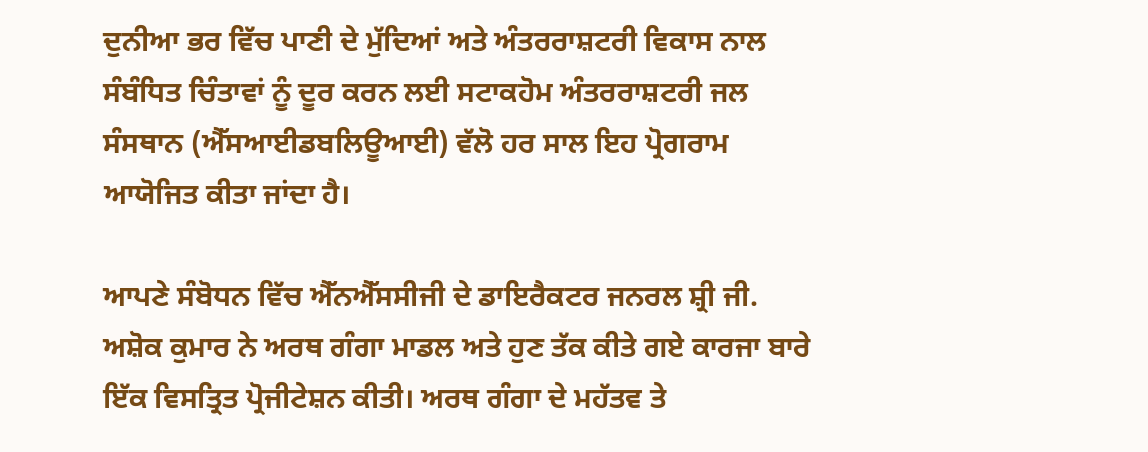ਦੁਨੀਆ ਭਰ ਵਿੱਚ ਪਾਣੀ ਦੇ ਮੁੱਦਿਆਂ ਅਤੇ ਅੰਤਰਰਾਸ਼ਟਰੀ ਵਿਕਾਸ ਨਾਲ ਸੰਬੰਧਿਤ ਚਿੰਤਾਵਾਂ ਨੂੰ ਦੂਰ ਕਰਨ ਲਈ ਸਟਾਕਹੋਮ ਅੰਤਰਰਾਸ਼ਟਰੀ ਜਲ ਸੰਸਥਾਨ (ਐੱਸਆਈਡਬਲਿਊਆਈ) ਵੱਲੋ ਹਰ ਸਾਲ ਇਹ ਪ੍ਰੋਗਰਾਮ ਆਯੋਜਿਤ ਕੀਤਾ ਜਾਂਦਾ ਹੈ।

ਆਪਣੇ ਸੰਬੋਧਨ ਵਿੱਚ ਐੱਨਐੱਸਸੀਜੀ ਦੇ ਡਾਇਰੈਕਟਰ ਜਨਰਲ ਸ਼੍ਰੀ ਜੀ. ਅਸ਼ੋਕ ਕੁਮਾਰ ਨੇ ਅਰਥ ਗੰਗਾ ਮਾਡਲ ਅਤੇ ਹੁਣ ਤੱਕ ਕੀਤੇ ਗਏ ਕਾਰਜਾ ਬਾਰੇ ਇੱਕ ਵਿਸਤ੍ਰਿਤ ਪ੍ਰੋਜੀਟੇਸ਼ਨ ਕੀਤੀ। ਅਰਥ ਗੰਗਾ ਦੇ ਮਹੱਤਵ ਤੇ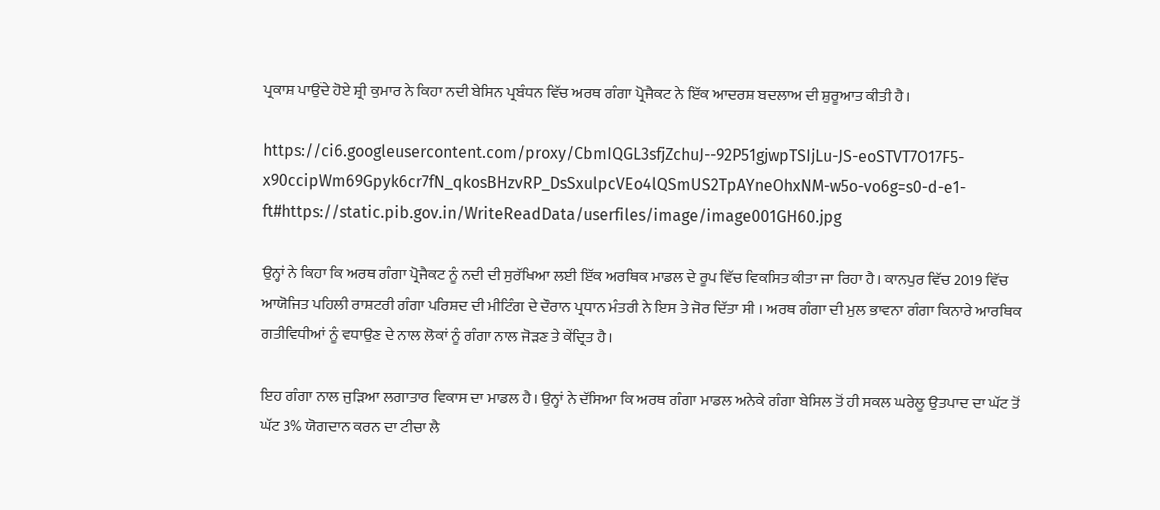ਪ੍ਰਕਾਸ਼ ਪਾਉਂਦੇ ਹੋਏ ਸ਼੍ਰੀ ਕੁਮਾਰ ਨੇ ਕਿਹਾ ਨਦੀ ਬੇਸਿਨ ਪ੍ਰਬੰਧਨ ਵਿੱਚ ਅਰਥ ਗੰਗਾ ਪ੍ਰੋਜੈਕਟ ਨੇ ਇੱਕ ਆਦਰਸ਼ ਬਦਲਾਅ ਦੀ ਸ਼ੁਰੂਆਤ ਕੀਤੀ ਹੈ।

https://ci6.googleusercontent.com/proxy/CbmIQGL3sfjZchuJ--92P51gjwpTSIjLu-JS-eoSTVT7O17F5-x90ccipWm69Gpyk6cr7fN_qkosBHzvRP_DsSxulpcVEo4lQSmUS2TpAYneOhxNM-w5o-vo6g=s0-d-e1-ft#https://static.pib.gov.in/WriteReadData/userfiles/image/image001GH60.jpg

ਉਨ੍ਹਾਂ ਨੇ ਕਿਹਾ ਕਿ ਅਰਥ ਗੰਗਾ ਪ੍ਰੋਜੈਕਟ ਨੂੰ ਨਦੀ ਦੀ ਸੁਰੱਖਿਆ ਲਈ ਇੱਕ ਅਰਥਿਕ ਮਾਡਲ ਦੇ ਰੂਪ ਵਿੱਚ ਵਿਕਸਿਤ ਕੀਤਾ ਜਾ ਰਿਹਾ ਹੈ। ਕਾਨਪੁਰ ਵਿੱਚ 2019 ਵਿੱਚ ਆਯੋਜਿਤ ਪਹਿਲੀ ਰਾਸ਼ਟਰੀ ਗੰਗਾ ਪਰਿਸ਼ਦ ਦੀ ਮੀਟਿੰਗ ਦੇ ਦੌਰਾਨ ਪ੍ਰਧਾਨ ਮੰਤਰੀ ਨੇ ਇਸ ਤੇ ਜੋਰ ਦਿੱਤਾ ਸੀ । ਅਰਥ ਗੰਗਾ ਦੀ ਮੁਲ ਭਾਵਨਾ ਗੰਗਾ ਕਿਨਾਰੇ ਆਰਥਿਕ ਗਤੀਵਿਧੀਆਂ ਨੂੰ ਵਧਾਉਣ ਦੇ ਨਾਲ ਲੋਕਾਂ ਨੂੰ ਗੰਗਾ ਨਾਲ ਜੋੜਣ ਤੇ ਕੇਂਦ੍ਰਿਤ ਹੈ।

ਇਹ ਗੰਗਾ ਨਾਲ ਜੁੜਿਆ ਲਗਾਤਾਰ ਵਿਕਾਸ ਦਾ ਮਾਡਲ ਹੈ। ਉਨ੍ਹਾਂ ਨੇ ਦੱਸਿਆ ਕਿ ਅਰਥ ਗੰਗਾ ਮਾਡਲ ਅਨੇਕੇ ਗੰਗਾ ਬੇਸਿਲ ਤੋਂ ਹੀ ਸਕਲ ਘਰੇਲੂ ਉਤਪਾਦ ਦਾ ਘੱਟ ਤੋਂ ਘੱਟ 3% ਯੋਗਦਾਨ ਕਰਨ ਦਾ ਟੀਚਾ ਲੈ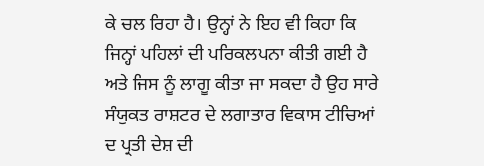ਕੇ ਚਲ ਰਿਹਾ ਹੈ। ਉਨ੍ਹਾਂ ਨੇ ਇਹ ਵੀ ਕਿਹਾ ਕਿ ਜਿਨ੍ਹਾਂ ਪਹਿਲਾਂ ਦੀ ਪਰਿਕਲਪਨਾ ਕੀਤੀ ਗਈ ਹੈ ਅਤੇ ਜਿਸ ਨੂੰ ਲਾਗੂ ਕੀਤਾ ਜਾ ਸਕਦਾ ਹੈ ਉਹ ਸਾਰੇ ਸੰਯੁਕਤ ਰਾਸ਼ਟਰ ਦੇ ਲਗਾਤਾਰ ਵਿਕਾਸ ਟੀਚਿਆਂ ਦ ਪ੍ਰਤੀ ਦੇਸ਼ ਦੀ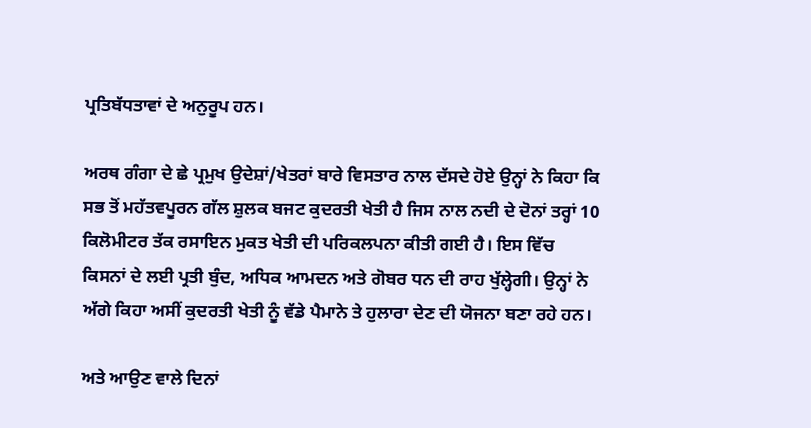ਪ੍ਰਤਿਬੱਧਤਾਵਾਂ ਦੇ ਅਨੁਰੂਪ ਹਨ।

ਅਰਥ ਗੰਗਾ ਦੇ ਛੇ ਪ੍ਰਮੁਖ ਉਦੇਸ਼ਾਂ/ਖੇਤਰਾਂ ਬਾਰੇ ਵਿਸਤਾਰ ਨਾਲ ਦੱਸਦੇ ਹੋਏ ਉਨ੍ਹਾਂ ਨੇ ਕਿਹਾ ਕਿ ਸਭ ਤੋਂ ਮਹੱਤਵਪੂਰਨ ਗੱਲ ਸ਼ੁਲਕ ਬਜਟ ਕੁਦਰਤੀ ਖੇਤੀ ਹੈ ਜਿਸ ਨਾਲ ਨਦੀ ਦੇ ਦੋਨਾਂ ਤਰ੍ਹਾਂ 10 ਕਿਲੋਮੀਟਰ ਤੱਕ ਰਸਾਇਨ ਮੁਕਤ ਖੇਤੀ ਦੀ ਪਰਿਕਲਪਨਾ ਕੀਤੀ ਗਈ ਹੈ। ਇਸ ਵਿੱਚ ਕਿਸਨਾਂ ਦੇ ਲਈ ਪ੍ਰਤੀ ਬੁੰਦ, ਅਧਿਕ ਆਮਦਨ ਅਤੇ ਗੋਬਰ ਧਨ ਦੀ ਰਾਹ ਖੁੱਲ੍ਹੇਗੀ। ਉਨ੍ਹਾਂ ਨੇ ਅੱਗੇ ਕਿਹਾ ਅਸੀਂ ਕੁਦਰਤੀ ਖੇਤੀ ਨੂੰ ਵੱਡੇ ਪੈਮਾਨੇ ਤੇ ਹੁਲਾਰਾ ਦੇਣ ਦੀ ਯੋਜਨਾ ਬਣਾ ਰਹੇ ਹਨ।

ਅਤੇ ਆਉਣ ਵਾਲੇ ਦਿਨਾਂ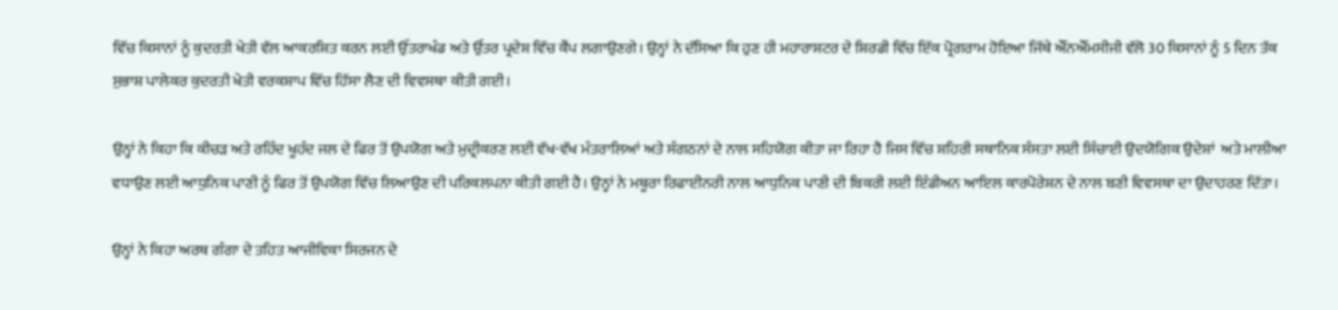ਵਿੱਚ ਕਿਸਾਨਾਂ ਨੂੰ ਕੁਦਰਤੀ ਖੇਤੀ ਵੱਲ ਆਕਰਸ਼ਿਤ ਕਰਨ ਲਈ ਉੱਤਰਾਖੰਡ ਅਤੇ ਉੱਤਰ ਪ੍ਰਦੇਸ਼ ਵਿੱਚ ਕੈਂਪ ਲਗਾਉਣਗੇ। ਉਨ੍ਹਾਂ ਨੇ ਦੱਸਿਆ ਕਿ ਹੁਣ ਹੀ ਮਹਾਰਾਸ਼ਟਰ ਦੇ ਸ਼ਿਰਡੀ ਵਿੱਚ ਇੱਕ ਪ੍ਰੋਗਰਾਮ ਹੋਇਆ ਜਿੱਥੇ ਐੱਨਐੱਮਸੀਜੀ ਵੱਲੋ 30 ਕਿਸਾਨਾਂ ਨੂੰ 5 ਦਿਨ ਤੱਕ ਸੁਭਾਸ਼ ਪਾਲੇਕਰ ਕੁਦਰਤੀ ਖੇਤੀ ਵਰਕਸ਼ਾਪ ਵਿੱਚ ਹਿੱਸਾ ਲੈਣ ਦੀ ਵਿਵਸਥਾ ਕੀਤੀ ਗਈ।

ਉਨ੍ਹਾਂ ਨੇ ਕਿਹਾ ਕਿ ਕੀਚੜ ਅਤੇ ਰਹਿੰਦ ਖੂਹੰਦ ਜਲ ਦੇ ਫਿਰ ਤੋਂ ਉਪਯੋਗ ਅਤੇ ਮੁਦ੍ਰੀਕਰਣ ਲਈ ਵੱਖ-ਵੱਖ ਮੰਤਰਾਲਿਆਂ ਅਤੇ ਸੰਗਠਨਾਂ ਦੇ ਨਾਲ ਸਹਿਯੋਗ ਕੀਤਾ ਜਾ ਰਿਹਾ ਹੈ ਜਿਸ ਵਿੱਚ ਸ਼ਹਿਰੀ ਸਥਾਨਿਕ ਸੰਸਤਾ ਲਈ ਸਿੰਚਾਈ ਉਦਯੋਗਿਕ ਉਦੇਸ਼ਾਂ  ਅਤੇ ਮਾਲੀਆ ਵਧਾਉਣ ਲਈ ਆਧੁਨਿਕ ਪਾਣੀ ਨੂੰ ਫਿਰ ਤੋਂ ਉਪਯੋਗ ਵਿੱਚ ਲਿਆਉਣ ਦੀ ਪਰਿਕਲਪਨਾ ਕੀਤੀ ਗਈ ਹੈ। ਉਨ੍ਹਾਂ ਨੇ ਮਥੂਰਾ ਰਿਫਾਈਨਰੀ ਨਾਲ ਆਧੁਨਿਕ ਪਾਣੀ ਦੀ ਬਿਕਰੀ ਲਈ ਇੰਡੀਅਨ ਆਇਲ ਕਾਰਪੋਰੇਸ਼ਨ ਦੇ ਨਾਲ ਬਣੀ ਵਿਵਸਥਾ ਦਾ ਉਦਾਹਰਣ ਦਿੱਤਾ।

ਉਨ੍ਹਾਂ ਨੇ ਕਿਹਾ ਅਰਥ ਗੰਗਾ ਦੇ ਤਹਿਤ ਆਜੀਵਿਕਾ ਸਿਰਜਨ ਦੇ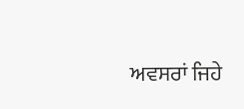ਅਵਸਰਾਂ ਜਿਹੇ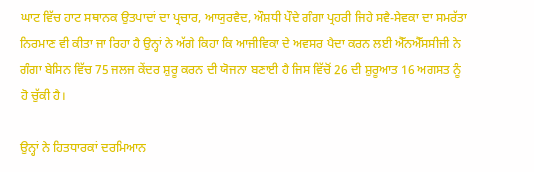ਘਾਟ ਵਿੱਚ ਹਾਟ ਸਥਾਨਕ ਉਤਪਾਦਾਂ ਦਾ ਪ੍ਰਚਾਰ, ਆਯੁਰਵੈਦ, ਔਸ਼ਧੀ ਪੌਦੇ ਗੰਗਾ ਪ੍ਰਹਰੀ ਜਿਹੇ ਸਵੈ-ਸੇਵਕਾ ਦਾ ਸਮਰੱਤਾ ਨਿਰਮਾਣ ਵੀ ਕੀਤਾ ਜਾ ਰਿਹਾ ਹੈ ਉਨ੍ਹਾਂ ਨੇ ਅੱਗੇ ਕਿਹਾ ਕਿ ਆਜੀਵਿਕਾ ਦੇ ਅਵਸਰ ਪੈਦਾ ਕਰਨ ਲਈ ਐੱਨਐੱਸਸੀਜੀ ਨੇ ਗੰਗਾ ਬੇਸਿਨ ਵਿੱਚ 75 ਜਲਜ ਕੇਂਦਰ ਸ਼ੁਰੂ ਕਰਨ ਦੀ ਯੋਜਨਾ ਬਣਾਈ ਹੈ ਜਿਸ ਵਿੱਚੋਂ 26 ਦੀ ਸ਼ੁਰੂਆਤ 16 ਅਗਸਤ ਨੂੰ ਹੋ ਚੁੱਕੀ ਹੈ।

ਉਨ੍ਹਾਂ ਨੇ ਹਿਤਧਾਰਕਾਂ ਦਰਮਿਆਨ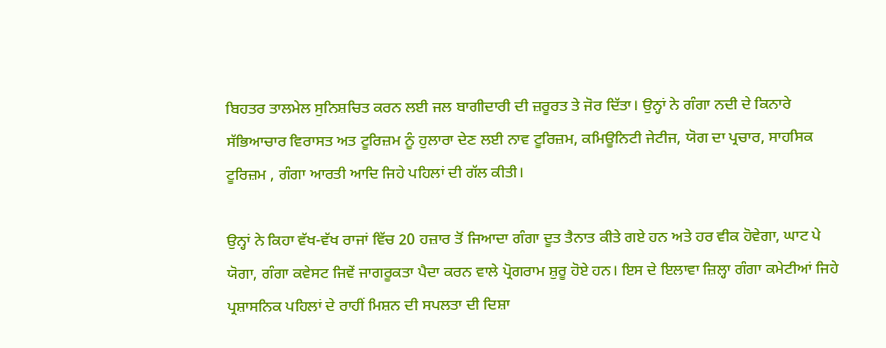ਬਿਹਤਰ ਤਾਲਮੇਲ ਸੁਨਿਸ਼ਚਿਤ ਕਰਨ ਲਈ ਜਲ ਬਾਗੀਦਾਰੀ ਦੀ ਜ਼ਰੂਰਤ ਤੇ ਜੋਰ ਦਿੱਤਾ। ਉਨ੍ਹਾਂ ਨੇ ਗੰਗਾ ਨਦੀ ਦੇ ਕਿਨਾਰੇ ਸੱਭਿਆਚਾਰ ਵਿਰਾਸਤ ਅਤ ਟੂਰਿਜ਼ਮ ਨੂੰ ਹੁਲਾਰਾ ਦੇਣ ਲਈ ਨਾਵ ਟੂਰਿਜ਼ਮ, ਕਮਿਊਨਿਟੀ ਜੇਟੀਜ, ਯੋਗ ਦਾ ਪ੍ਰਚਾਰ, ਸਾਹਸਿਕ ਟੂਰਿਜ਼ਮ , ਗੰਗਾ ਆਰਤੀ ਆਦਿ ਜਿਹੇ ਪਹਿਲਾਂ ਦੀ ਗੱਲ ਕੀਤੀ।

ਉਨ੍ਹਾਂ ਨੇ ਕਿਹਾ ਵੱਖ-ਵੱਖ ਰਾਜਾਂ ਵਿੱਚ 20 ਹਜ਼ਾਰ ਤੋਂ ਜਿਆਦਾ ਗੰਗਾ ਦੂਤ ਤੈਨਾਤ ਕੀਤੇ ਗਏ ਹਨ ਅਤੇ ਹਰ ਵੀਕ ਹੋਵੇਗਾ, ਘਾਟ ਪੇ ਯੋਗਾ, ਗੰਗਾ ਕਵੇਸਟ ਜਿਵੇਂ ਜਾਗਰੂਕਤਾ ਪੈਦਾ ਕਰਨ ਵਾਲੇ ਪ੍ਰੋਗਰਾਮ ਸ਼ੁਰੂ ਹੋਏ ਹਨ। ਇਸ ਦੇ ਇਲਾਵਾ ਜ਼ਿਲ੍ਹਾ ਗੰਗਾ ਕਮੇਟੀਆਂ ਜਿਹੇ ਪ੍ਰਸ਼ਾਸਨਿਕ ਪਹਿਲਾਂ ਦੇ ਰਾਹੀਂ ਮਿਸ਼ਨ ਦੀ ਸਪਲਤਾ ਦੀ ਦਿਸ਼ਾ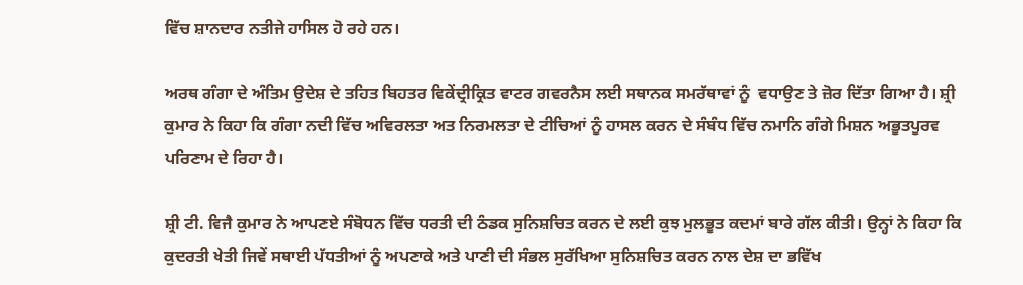ਵਿੱਚ ਸ਼ਾਨਦਾਰ ਨਤੀਜੇ ਹਾਸਿਲ ਹੋ ਰਹੇ ਹਨ।

ਅਰਥ ਗੰਗਾ ਦੇ ਅੰਤਿਮ ਉਦੇਸ਼ ਦੇ ਤਹਿਤ ਬਿਹਤਰ ਵਿਕੇਂਦ੍ਰੀਕ੍ਰਿਤ ਵਾਟਰ ਗਵਰਨੈਸ ਲਈ ਸਥਾਨਕ ਸਮਰੱਥਾਵਾਂ ਨੂੰ  ਵਧਾਉਣ ਤੇ ਜ਼ੋਰ ਦਿੱਤਾ ਗਿਆ ਹੈ। ਸ਼੍ਰੀ ਕੁਮਾਰ ਨੇ ਕਿਹਾ ਕਿ ਗੰਗਾ ਨਦੀ ਵਿੱਚ ਅਵਿਰਲਤਾ ਅਤ ਨਿਰਮਲਤਾ ਦੇ ਟੀਚਿਆਂ ਨੂੰ ਹਾਸਲ ਕਰਨ ਦੇ ਸੰਬੰਧ ਵਿੱਚ ਨਮਾਨਿ ਗੰਗੇ ਮਿਸ਼ਨ ਅਭੂਤਪੂਰਵ ਪਰਿਣਾਮ ਦੇ ਰਿਹਾ ਹੈ।

ਸ਼੍ਰੀ ਟੀ. ਵਿਜੈ ਕੁਮਾਰ ਨੇ ਆਪਣਏ ਸੰਬੋਧਨ ਵਿੱਚ ਧਰਤੀ ਦੀ ਠੰਡਕ ਸੁਨਿਸ਼ਚਿਤ ਕਰਨ ਦੇ ਲਈ ਕੁਝ ਮੁਲਭੂਤ ਕਦਮਾਂ ਬਾਰੇ ਗੱਲ ਕੀਤੀ। ਉਨ੍ਹਾਂ ਨੇ ਕਿਹਾ ਕਿ ਕੁਦਰਤੀ ਖੇਤੀ ਜਿਵੇਂ ਸਥਾਈ ਪੱਧਤੀਆਂ ਨੂੰ ਅਪਣਾਕੇ ਅਤੇ ਪਾਣੀ ਦੀ ਸੰਭਲ ਸੁਰੱਖਿਆ ਸੁਨਿਸ਼ਚਿਤ ਕਰਨ ਨਾਲ ਦੇਸ਼ ਦਾ ਭਵਿੱਖ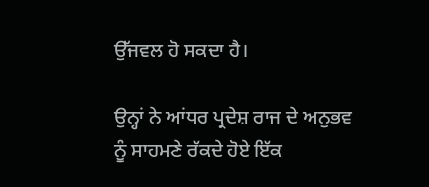ਉੱਜਵਲ ਹੋ ਸਕਦਾ ਹੈ।

ਉਨ੍ਹਾਂ ਨੇ ਆਂਧਰ ਪ੍ਰਦੇਸ਼ ਰਾਜ ਦੇ ਅਨੁਭਵ ਨੂੰ ਸਾਹਮਣੇ ਰੱਕਦੇ ਹੋਏ ਇੱਕ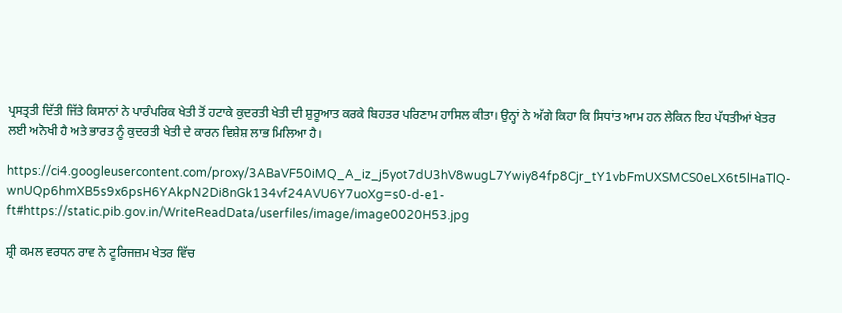ਪ੍ਰਸਤ੍ਰਤੀ ਦਿੱਤੀ ਜਿੱਤੇ ਕਿਸਾਨਾਂ ਨੇ ਪਾਰੰਪਰਿਕ ਖੇਤੀ ਤੋਂ ਹਟਾਕੇ ਕੁਦਰਤੀ ਖੇਤੀ ਦੀ ਸ਼ੁਰੂਆਤ ਕਰਕੇ ਬਿਹਤਰ ਪਰਿਣਾਮ ਹਾਸਿਲ ਕੀਤਾ। ਉਨ੍ਹਾਂ ਨੇ ਅੱਗੇ ਕਿਹਾ ਕਿ ਸਿਧਾਂਤ ਆਮ ਹਨ ਲੇਕਿਨ ਇਹ ਪੱਧਤੀਆਂ ਖੇਤਰ ਲਈ ਅਨੋਖੀ ਹੈ ਅਤੇ ਭਾਰਤ ਨੂੰ ਕੁਦਰਤੀ ਖੇਤੀ ਦੇ ਕਾਰਨ ਵਿਸ਼ੇਸ਼ ਲਾਭ ਮਿਲਿਆ ਹੈ।

https://ci4.googleusercontent.com/proxy/3ABaVF50iMQ_A_iz_j5yot7dU3hV8wugL7Ywiy84fp8Cjr_tY1vbFmUXSMCS0eLX6t5lHaTlQ-wnUQp6hmXB5s9x6psH6YAkpN2Di8nGk134vf24AVU6Y7uoXg=s0-d-e1-ft#https://static.pib.gov.in/WriteReadData/userfiles/image/image0020H53.jpg

ਸ਼੍ਰੀ ਕਮਲ ਵਰਧਨ ਰਾਵ ਨੇ ਟੂਰਿਜਜ਼ਮ ਖੇਤਰ ਵਿੱਚ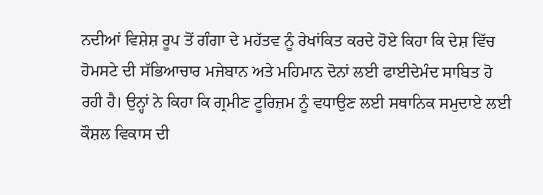ਨਦੀਆਂ ਵਿਸ਼ੇਸ਼ ਰੂਪ ਤੋਂ ਗੰਗਾ ਦੇ ਮਹੱਤਵ ਨੂੰ ਰੇਖਾਂਕਿਤ ਕਰਦੇ ਹੋਏ ਕਿਹਾ ਕਿ ਦੇਸ਼ ਵਿੱਚ ਹੋਮਸਟੇ ਦੀ ਸੱਭਿਆਚਾਰ ਮਜੇਬਾਨ ਅਤੇ ਮਹਿਮਾਨ ਦੋਨਾਂ ਲਈ ਫਾਈਦੇਮੰਦ ਸਾਬਿਤ ਹੋ ਰਹੀ ਹੈ। ਉਨ੍ਹਾਂ ਨੇ ਕਿਹਾ ਕਿ ਗ੍ਰਮੀਣ ਟੂਰਿਜ਼ਮ ਨੂੰ ਵਧਾਉਣ ਲਈ ਸਥਾਨਿਕ ਸਮੁਦਾਏ ਲਈ ਕੌਸ਼ਲ ਵਿਕਾਸ ਦੀ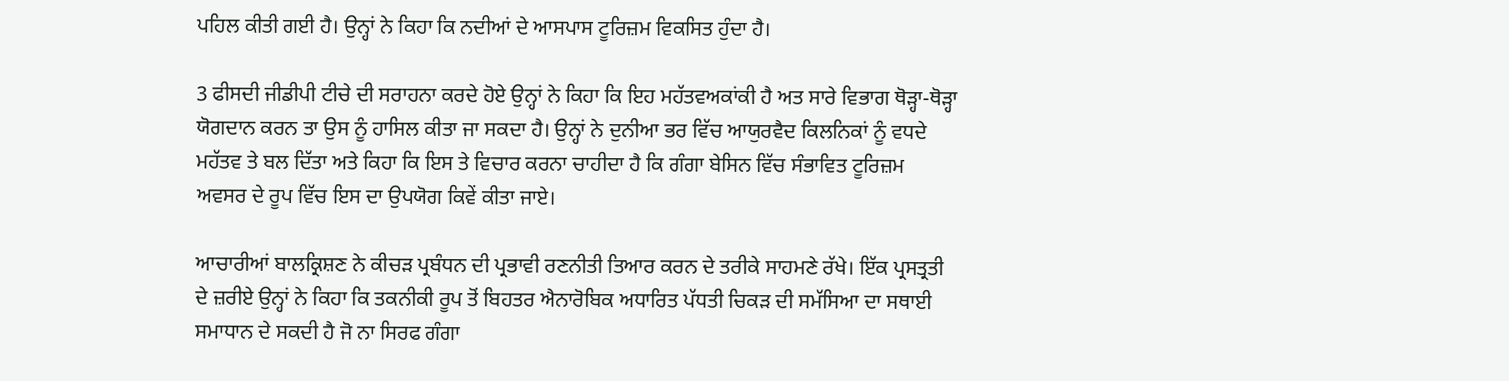ਪਹਿਲ ਕੀਤੀ ਗਈ ਹੈ। ਉਨ੍ਹਾਂ ਨੇ ਕਿਹਾ ਕਿ ਨਦੀਆਂ ਦੇ ਆਸਪਾਸ ਟੂਰਿਜ਼ਮ ਵਿਕਸਿਤ ਹੁੰਦਾ ਹੈ।

3 ਫੀਸਦੀ ਜੀਡੀਪੀ ਟੀਚੇ ਦੀ ਸਰਾਹਨਾ ਕਰਦੇ ਹੋਏ ਉਨ੍ਹਾਂ ਨੇ ਕਿਹਾ ਕਿ ਇਹ ਮਹੱਤਵਅਕਾਂਕੀ ਹੈ ਅਤ ਸਾਰੇ ਵਿਭਾਗ ਥੋੜ੍ਹਾ-ਥੋੜ੍ਹਾ ਯੋਗਦਾਨ ਕਰਨ ਤਾ ਉਸ ਨੂੰ ਹਾਸਿਲ ਕੀਤਾ ਜਾ ਸਕਦਾ ਹੈ। ਉਨ੍ਹਾਂ ਨੇ ਦੁਨੀਆ ਭਰ ਵਿੱਚ ਆਯੁਰਵੈਦ ਕਿਲਨਿਕਾਂ ਨੂੰ ਵਧਦੇ ਮਹੱਤਵ ਤੇ ਬਲ ਦਿੱਤਾ ਅਤੇ ਕਿਹਾ ਕਿ ਇਸ ਤੇ ਵਿਚਾਰ ਕਰਨਾ ਚਾਹੀਦਾ ਹੈ ਕਿ ਗੰਗਾ ਬੇਸਿਨ ਵਿੱਚ ਸੰਭਾਵਿਤ ਟੂਰਿਜ਼ਮ ਅਵਸਰ ਦੇ ਰੂਪ ਵਿੱਚ ਇਸ ਦਾ ਉਪਯੋਗ ਕਿਵੇਂ ਕੀਤਾ ਜਾਏ।

ਆਚਾਰੀਆਂ ਬਾਲਕ੍ਰਿਸ਼ਣ ਨੇ ਕੀਚੜ ਪ੍ਰਬੰਧਨ ਦੀ ਪ੍ਰਭਾਵੀ ਰਣਨੀਤੀ ਤਿਆਰ ਕਰਨ ਦੇ ਤਰੀਕੇ ਸਾਹਮਣੇ ਰੱਖੇ। ਇੱਕ ਪ੍ਰਸਤ੍ਰਤੀ ਦੇ ਜ਼ਰੀਏ ਉਨ੍ਹਾਂ ਨੇ ਕਿਹਾ ਕਿ ਤਕਨੀਕੀ ਰੂਪ ਤੋਂ ਬਿਹਤਰ ਐਨਾਰੋਬਿਕ ਅਧਾਰਿਤ ਪੱਧਤੀ ਚਿਕੜ ਦੀ ਸਮੱਸਿਆ ਦਾ ਸਥਾਈ ਸਮਾਧਾਨ ਦੇ ਸਕਦੀ ਹੈ ਜੋ ਨਾ ਸਿਰਫ ਗੰਗਾ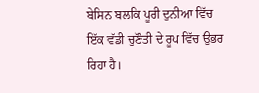ਬੇਸਿਨ ਬਲਕਿ ਪੂਰੀ ਦੁਨੀਆ ਵਿੱਚ ਇੱਕ ਵੱਡੀ ਚੁਣੌਤੀ ਦੇ ਰੂਪ ਵਿੱਚ ਉਭਰ ਰਿਹਾ ਹੈ।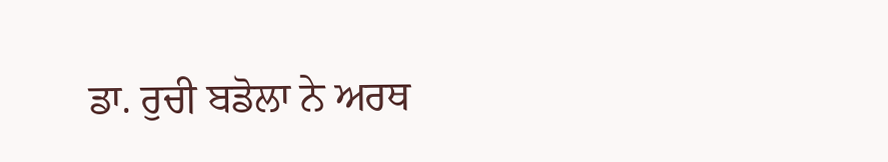ਡਾ. ਰੁਚੀ ਬਡੋਲਾ ਨੇ ਅਰਥ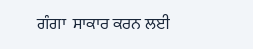ਗੰਗਾ  ਸਾਕਾਰ ਕਰਨ ਲਈ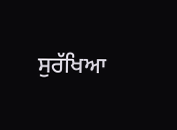ਸੁਰੱਖਿਆ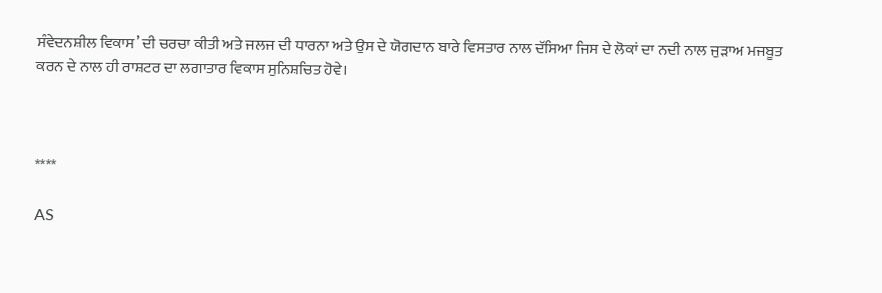ਸੰਵੇਦਨਸ਼ੀਲ ਵਿਕਾਸ’ ਦੀ ਚਰਚਾ ਕੀਤੀ ਅਤੇ ਜਲਜ ਦੀ ਧਾਰਨਾ ਅਤੇ ਉਸ ਦੇ ਯੋਗਦਾਨ ਬਾਰੇ ਵਿਸਤਾਰ ਨਾਲ ਦੱਸਿਆ ਜਿਸ ਦੇ ਲੋਕਾਂ ਦਾ ਨਦੀ ਨਾਲ ਜੁੜਾਅ ਮਜਬੂਤ ਕਰਨ ਦੇ ਨਾਲ ਹੀ ਰਾਸ਼ਟਰ ਦਾ ਲਗਾਤਾਰ ਵਿਕਾਸ ਸੁਨਿਸ਼ਚਿਤ ਹੋਵੇ।



****

AS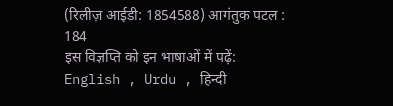(रिलीज़ आईडी: 1854588) आगंतुक पटल : 184
इस विज्ञप्ति को इन भाषाओं में पढ़ें: English , Urdu , हिन्दी